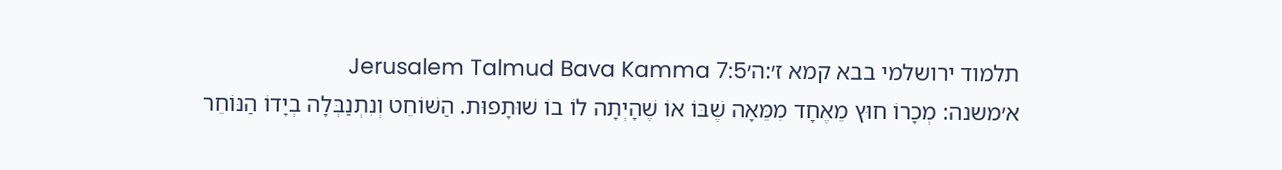תלמוד ירושלמי בבא קמא ז׳:ה׳Jerusalem Talmud Bava Kamma 7:5
א׳משנה: מְכָרוֹ חוּץ מֵאֶחָד מִמֵּאָה שֶׁבּוֹ אוֹ שֶׁהָיְתָה לוֹ בוֹ שׁוּתָפוּת. הַשּׁוֹחֵט וְנִתְנַבְּלָה בְיָדוֹ הַנּוֹחֵר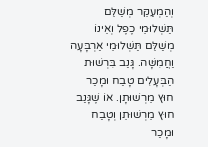וְהַמְעַקֵּר מְשַׁלֵּם תַּשְׁלוּמֵי כֶפֶל וְאֵינוֹ מְשַׁלֵּם תַּשְׁלוּמֵי אַרְבָּעָה וַחֲמִשָּׁה. גָּנַב בִּרְשׁוּת הַבְּעָלִים טָבַח וּמָכַר חוּץ מֵרְשׁוּתָן. אוֹ שֶׁגָּנַב חוּץ מֵרְשׁוּתֵן וְטָבַח וּמָכַר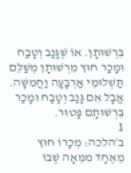בִּרְשׁוּתָן. אוֹ שֶׁגָּנַב וְטָבַח וּמָכַר חוּץ מִרְשׁוּתָן מְשַׁלֵּם תַּשְׁלוּמֵי אַרְבָּעָה וַחֲמִשָּׁה. אֲבָל אִם גָּנַב וְטָבַח וּמָכַר בִּרְשׁוּתָם פָּטוּר.
1
ב׳הלכה: מְכָרוֹ חוּץ מֵאֶחָד מִמֵּאָה שֶׁבּוֹ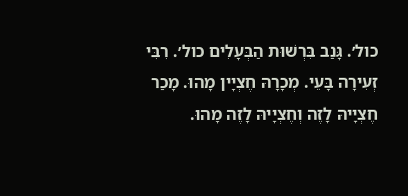כול׳. גָּנַב בִּרְשׁוּת הַבְּעָלִים כול׳. רִבִּי זְעִירָה בָּעֵי. מְכָרָהּ חֶצְיָין מָהוּ. מָכַר חֶצְיָיהּ לָזֶה וְחֶצְיָיהּ לָזֶה מָהוּ.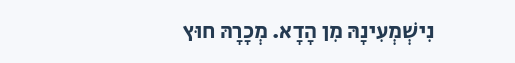נִישְׁמְעִינָהּ מִן הָדָא. מְכָרָהּ חוּץ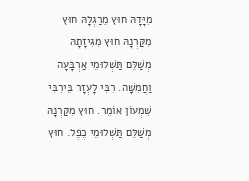מִיָּדָהּ חוּץ מֵרַגְלָהּ חוּץ מִקַּרְנָהּ חוּץ מִגִּיזָתָהּ מְשַׁלֵּם תַּשְׁלוּמֵי אַרְבָּעָה וַחֲמִשָּׁה. רִבִּי לָעְזָר בֵּירִבִּי שִׁמְעוֹן אוֹמֵר. חוּץ מִקַּרְנָהּ מְשַׁלֵּם תַּשְׁלוּמֵי כֶפֶל. חוּץ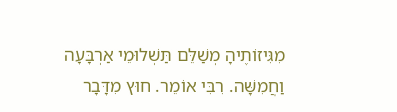מִגִּיזוֹתֶיהָ מְשַׁלֵּם תַּשְׁלוּמֵי אַרְבָּעָה וַחֲמִשָּׁה. רִבִּי אוֹמֵר. חוּץ מִדָּבָר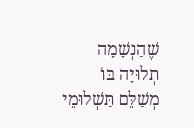שֶׁהַנְשָׁמָה תְלוּיָה בּוֹ מְשַׁלֵּם תַּשְׁלוּמֵי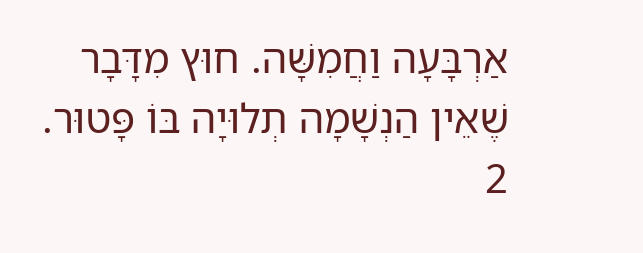אַרְבָּעָה וַחֲמִשָּׁה. חוּץ מִדָּבָר שֶׁאֵין הַנְשָׁמָה תְלוּיָה בּוֹ פָּטוּר.
2